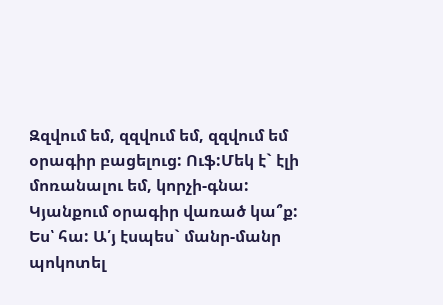Զզվում եմ, զզվում եմ, զզվում եմ օրագիր բացելուց: Ուֆ:Մեկ է` էլի մոռանալու եմ, կորչի-գնա: Կյանքում օրագիր վառած կա՞ք: Ես՝ հա: Ա՛յ էսպես` մանր-մանր պոկոտել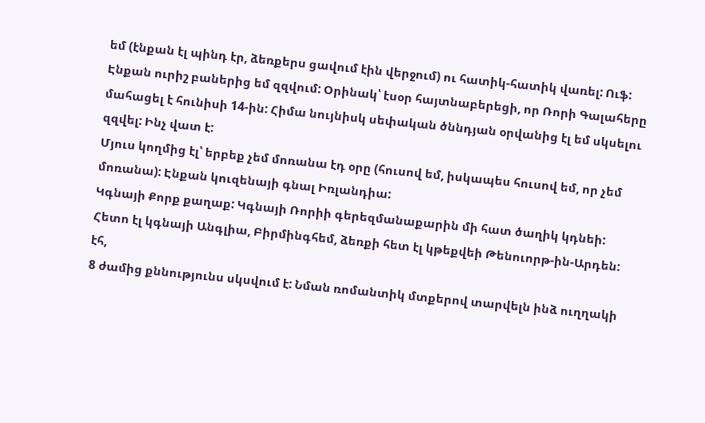եմ (էնքան էլ պինդ էր, ձեռքերս ցավում էին վերջում) ու հատիկ-հատիկ վառել: Ուֆ:
Էնքան ուրիշ բաներից եմ զզվում: Օրինակ՝ էսօր հայտնաբերեցի, որ Ռորի Գալահերը մահացել է հունիսի 14-ին: Հիմա նույնիսկ սեփական ծննդյան օրվանից էլ եմ սկսելու զզվել: Ինչ վատ է:
Մյուս կողմից էլ՝ երբեք չեմ մոռանա էդ օրը (հուսով եմ, իսկապես հուսով եմ, որ չեմ մոռանա): Էնքան կուզենայի գնալ Իռլանդիա:
Կգնայի Քորք քաղաք: Կգնայի Ռորիի գերեզմանաքարին մի հատ ծաղիկ կդնեի:
Հետո էլ կգնայի Անգլիա, Բիրմինգհեմ, ձեռքի հետ էլ կթեքվեի Թենուորթ-ին-Արդեն:
էհ,
8 ժամից քննությունս սկսվում է: Նման ռոմանտիկ մտքերով տարվելն ինձ ուղղակի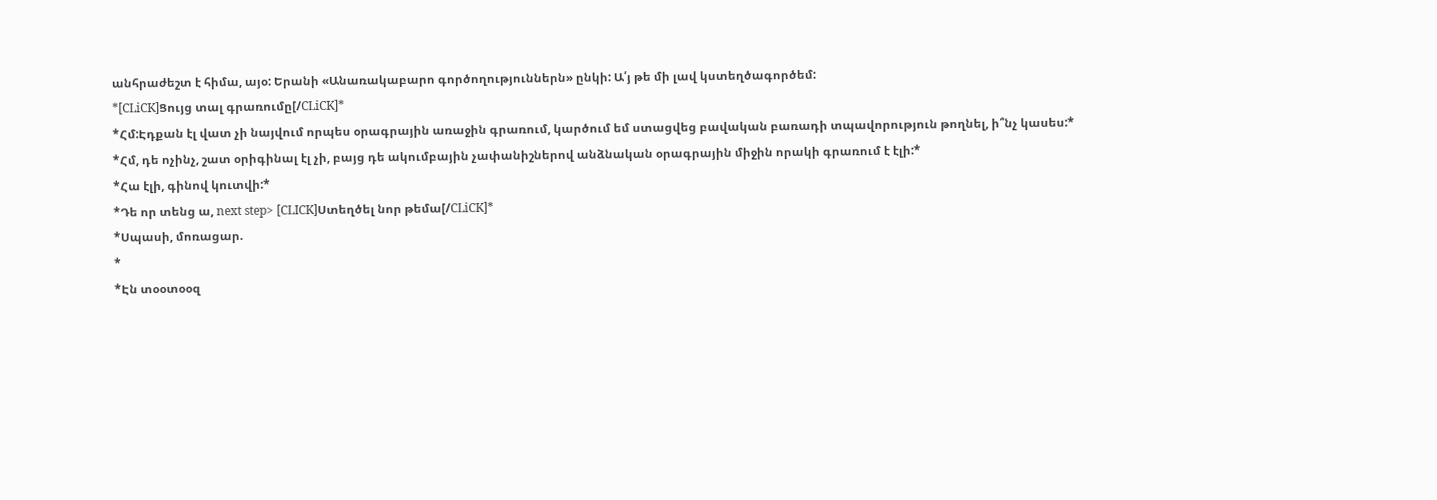անհրաժեշտ է հիմա, այօ: Երանի «Անառակաբարո գործողություններն» ընկի: Ա՛յ թե մի լավ կստեղծագործեմ:
*[CLiCK]Ցույց տալ գրառումը[/CLiCK]*
*Հմ:Էդքան էլ վատ չի նայվում որպես օրագրային առաջին գրառում, կարծում եմ ստացվեց բավական բառադի տպավորություն թողնել, ի՞նչ կասես:*
*Հմ, դե ոչինչ, շատ օրիգինալ էլ չի, բայց դե ակումբային չափանիշներով անձնական օրագրային միջին որակի գրառում է էլի:*
*Հա էլի, գինով կուտվի:*
*Դե որ տենց ա, next step> [CLICK]Ստեղծել նոր թեմա[/CLiCK]*
*Սպասի, մոռացար.
*
*Էն տօօտօօզ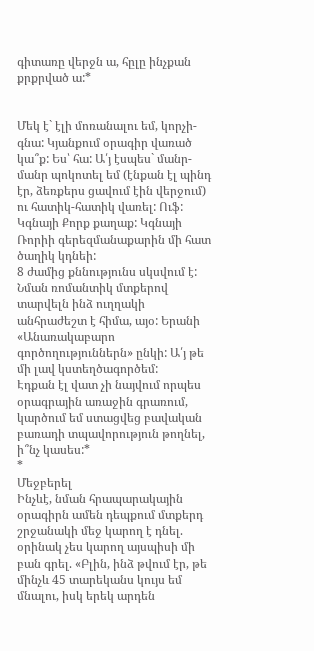գիտառը վերջն ա, հըլը ինչքան քրքրված ա:*


Մեկ է` էլի մոռանալու եմ, կորչի-գնա: Կյանքում օրագիր վառած կա՞ք: Ես՝ հա: Ա՛յ էսպես` մանր-մանր պոկոտել եմ (էնքան էլ պինդ էր, ձեռքերս ցավում էին վերջում) ու հատիկ-հատիկ վառել: Ուֆ:
Կգնայի Քորք քաղաք: Կգնայի Ռորիի գերեզմանաքարին մի հատ ծաղիկ կդնեի:
8 ժամից քննությունս սկսվում է: Նման ռոմանտիկ մտքերով տարվելն ինձ ուղղակի անհրաժեշտ է հիմա, այօ: Երանի «Անառակաբարո գործողություններն» ընկի: Ա՛յ թե մի լավ կստեղծագործեմ:
Էդքան էլ վատ չի նայվում որպես օրագրային առաջին գրառում, կարծում եմ ստացվեց բավական բառադի տպավորություն թողնել, ի՞նչ կասես:*
*
Մեջբերել
Ինչևէ, նման հրապարակային օրագիրն ամեն դեպքում մտքերդ շրջանակի մեջ կարող է դնել. օրինակ չես կարող այսպիսի մի բան գրել. «Բլին, ինձ թվում էր, թե մինչև 45 տարեկանս կույս եմ մնալու, իսկ երեկ արդեն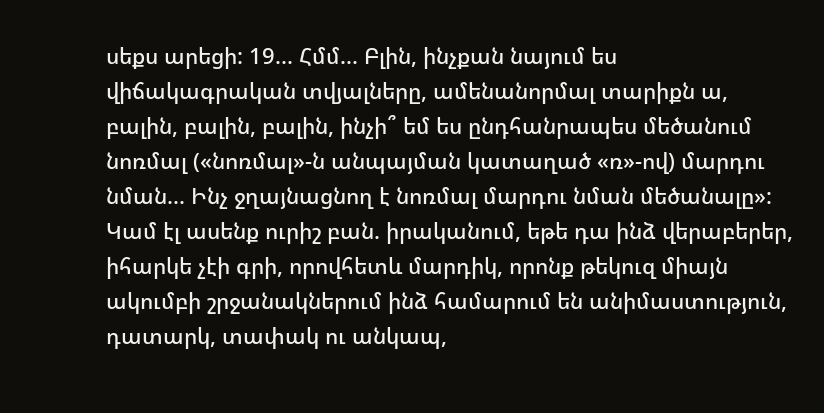սեքս արեցի: 19... Հմմ... Բլին, ինչքան նայում ես վիճակագրական տվյալները, ամենանորմալ տարիքն ա, բալին, բալին, բալին, ինչի՞ եմ ես ընդհանրապես մեծանում նոռմալ («նոռմալ»-ն անպայման կատաղած «ռ»-ով) մարդու նման... Ինչ ջղայնացնող է նոռմալ մարդու նման մեծանալը»:
Կամ էլ ասենք ուրիշ բան. իրականում, եթե դա ինձ վերաբերեր, իհարկե չէի գրի, որովհետև մարդիկ, որոնք թեկուզ միայն ակումբի շրջանակներում ինձ համարում են անիմաստություն, դատարկ, տափակ ու անկապ,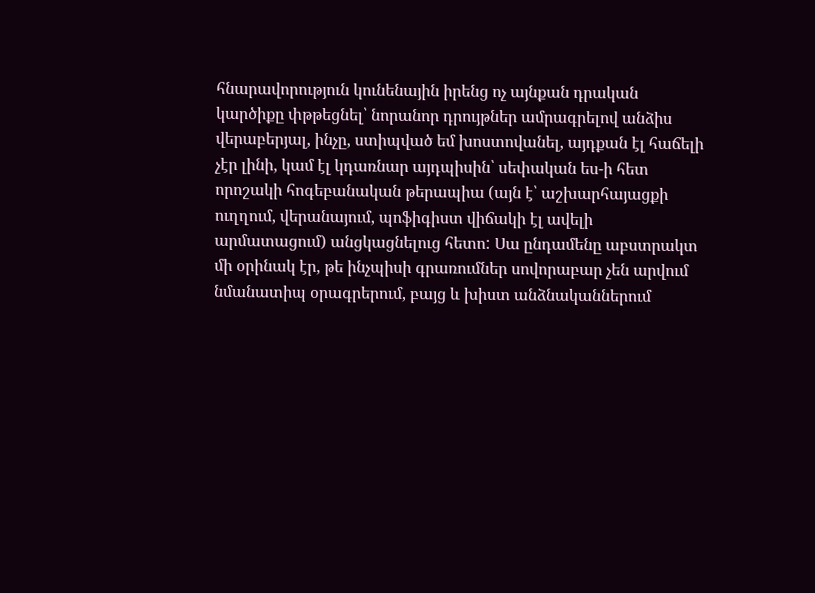հնարավորություն կունենային իրենց ոչ այնքան դրական կարծիքը փթթեցնել՝ նորանոր դրույթներ ամրագրելով անձիս վերաբերյալ, ինչը, ստիպված եմ խոստովանել, այդքան էլ հաճելի չէր լինի, կամ էլ կդառնար այդպիսին՝ սեփական ես-ի հետ որոշակի հոգեբանական թերապիա (այն է՝ աշխարհայացքի ուղղում, վերանայում, պոֆիգիստ վիճակի էլ ավելի արմատացում) անցկացնելուց հետո: Սա ընդամենը աբստրակտ մի օրինակ էր, թե ինչպիսի գրառումներ սովորաբար չեն արվում նմանատիպ օրագրերում, բայց և խիստ անձնականներում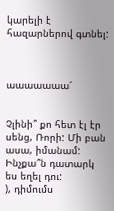կարելի է հազարներով գտնել:



աաաաաաա՜


Չլինի՞ քո հետ էլ էր սենց, Ռորի: Մի բան ասա, իմանամ: Ինչքա՞ն դատարկ ես եղել դու:
), դիմումս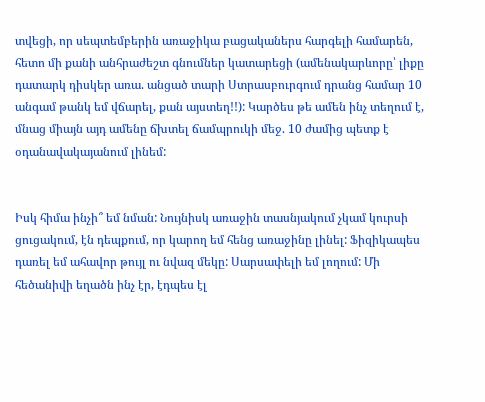տվեցի, որ սեպտեմբերին առաջիկա բացականերս հարգելի համարեն, հետո մի քանի անհրաժեշտ գնումներ կատարեցի (ամենակարևորը՝ լիքը դատարկ դիսկեր առա. անցած տարի Ստրասբուրգում դրանց համար 10 անգամ թանկ եմ վճարել, քան այստեղ!!): Կարծես թե ամեն ինչ տեղում է, մնաց միայն այդ ամենը ճխտել ճամպրուկի մեջ. 10 ժամից պետք է օդանավակայանում լինեմ:


Իսկ հիմա ինչի՞ եմ նման: Նույնիսկ առաջին տասնյակում չկամ կուրսի ցուցակում, էն դեպքում, որ կարող եմ հենց առաջինը լինել: Ֆիզիկապես դառել եմ ահավոր թույլ ու նվազ մեկը: Սարսափելի եմ լողում: Մի հեծանիվի եղածն ինչ էր, էդպես էլ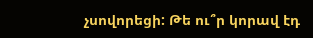չսովորեցի: Թե ու՞ր կորավ էդ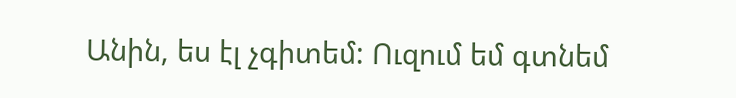Անին, ես էլ չգիտեմ: Ուզում եմ գտնեմ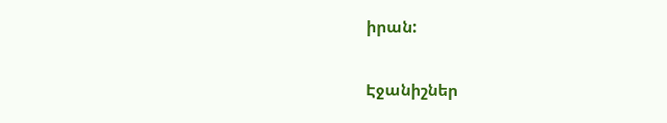իրան:

Էջանիշներ